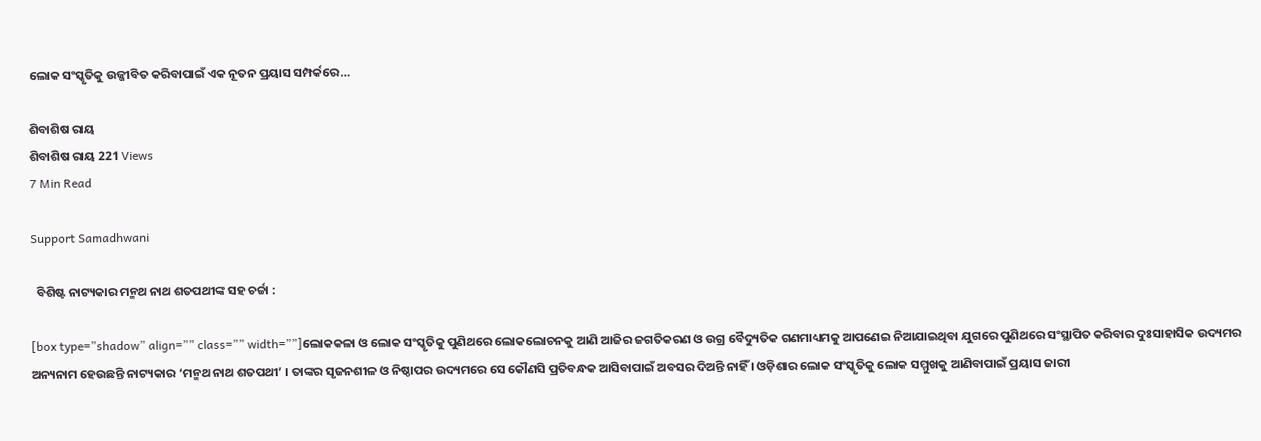ଲୋକ ସଂସ୍କୃତିକୁ ଉଜ୍ଜୀବିତ କରିବାପାଇଁ ଏକ ନୂତନ ପ୍ରୟାସ ସମ୍ପର୍କରେ…

ଶିବାଶିଷ ରାୟ
ଶିବାଶିଷ ରାୟ 221 Views
7 Min Read

Support Samadhwani

  ବିଶିଷ୍ଟ ନାଟ୍ୟକାର ମନ୍ମଥ ନାଥ ଶତପଥୀଙ୍କ ସହ ଚର୍ଚ୍ଚା :

[box type=”shadow” align=”” class=”” width=””]ଲୋକକଳା ଓ ଲୋକ ସଂସ୍କୃତିକୁ ପୁଣିଥରେ ଲୋକଲୋଚନକୁ ଆଣି ଆଜିର ଜଗତିକରଣ ଓ ଉଗ୍ର ବୈଦ୍ୟୁତିକ ଗଣମାଧ୍ୟମକୁ ଆପଣେଇ ନିଆଯାଇଥିବା ଯୁଗରେ ପୁଣିଥରେ ସଂସ୍ଥାପିତ କରିବାର ଦୁଃସାହାସିକ ଉଦ୍ୟମର ଅନ୍ୟନାମ ହେଉଛନ୍ତି ନାଟ୍ୟକାର ‘ମନ୍ମଥ ନାଥ ଶତପଥୀ’ । ତାଙ୍କର ସୃଜନଶୀଳ ଓ ନିଷ୍ଠାପର ଉଦ୍ୟମରେ ସେ କୌଣସି ପ୍ରତିବନ୍ଧକ ଆସିବାପାଇଁ ଅବସର ଦିଅନ୍ତି ନାହିଁ । ଓଡ଼ିଶାର ଲୋକ ସଂସ୍କୃତିକୁ ଲୋକ ସମ୍ମୁଖକୁ ଆଣିବାପାଇଁ ପ୍ରୟାସ ଜାରୀ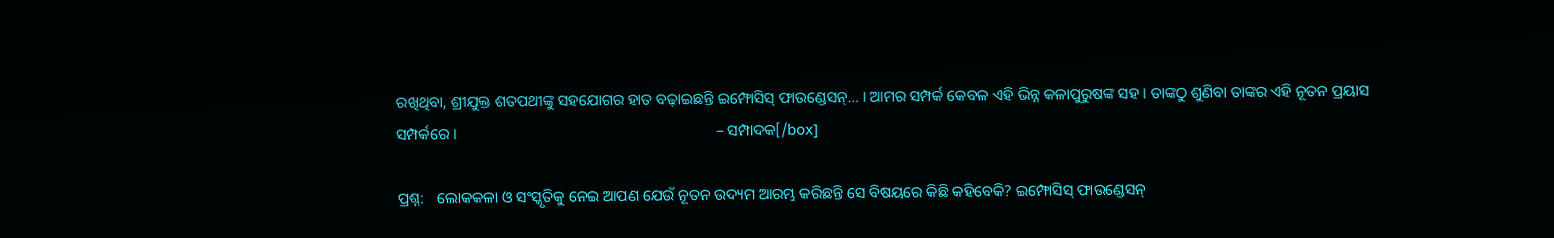ରଖିଥିବା, ଶ୍ରୀଯୁକ୍ତ ଶତପଥୀଙ୍କୁ ସହଯୋଗର ହାତ ବଢ଼ାଇଛନ୍ତି ଇମ୍ଫୋସିସ୍ ଫାଉଣ୍ଡେସନ୍… । ଆମର ସମ୍ପର୍କ କେବଳ ଏହି ଭିନ୍ନ କଳାପୁରୁଷଙ୍କ ସହ । ତାଙ୍କଠୁ ଶୁଣିବା ତାଙ୍କର ଏହି ନୂତନ ପ୍ରୟାସ ସମ୍ପର୍କରେ ।                                                                   – ସମ୍ପାଦକ[/box]

ପ୍ରଶ୍ନ:   ଲୋକକଳା ଓ ସଂସ୍କୃତିକୁ ନେଇ ଆପଣ ଯେଉଁ ନୂତନ ଉଦ୍ୟମ ଆରମ୍ଭ କରିଛନ୍ତି ସେ ବିଷୟରେ କିଛି କହିବେକି? ଇମ୍ଫୋସିସ୍ ଫାଉଣ୍ଡେସନ୍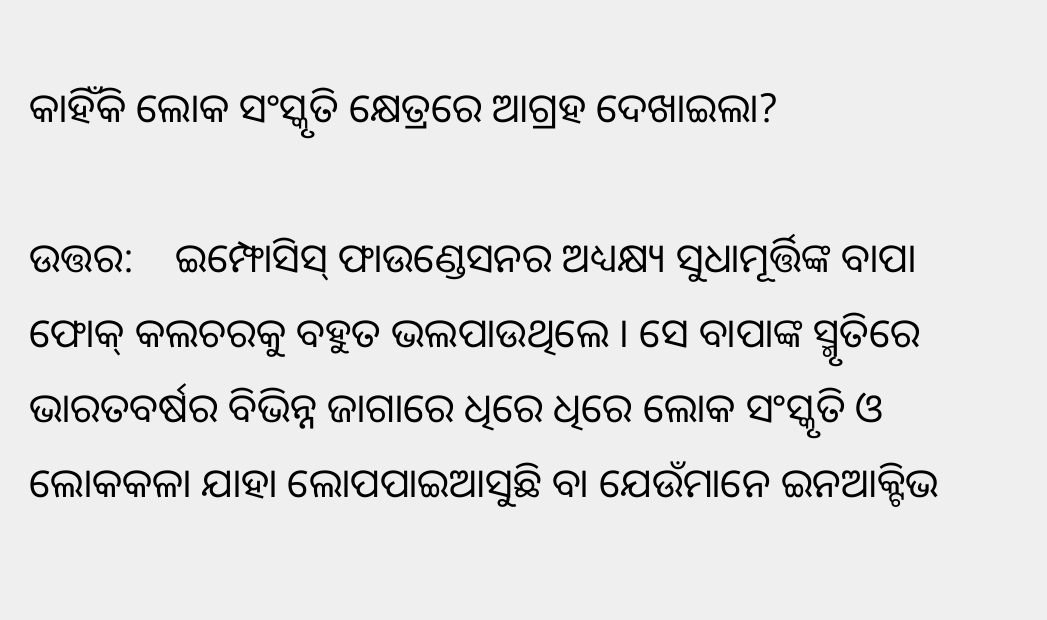କାହିଁକି ଲୋକ ସଂସ୍କୃତି କ୍ଷେତ୍ରରେ ଆଗ୍ରହ ଦେଖାଇଲା?

ଉତ୍ତର:    ଇମ୍ଫୋସିସ୍ ଫାଉଣ୍ଡେସନର ଅଧ୍ୟକ୍ଷ୍ୟ ସୁଧାମୂର୍ତ୍ତିଙ୍କ ବାପା ଫୋକ୍ କଲଚରକୁ ବହୁତ ଭଲପାଉଥିଲେ । ସେ ବାପାଙ୍କ ସ୍ମୃତିରେ ଭାରତବର୍ଷର ବିଭିନ୍ନ ଜାଗାରେ ଧିରେ ଧିରେ ଲୋକ ସଂସ୍କୃତି ଓ ଲୋକକଳା ଯାହା ଲୋପପାଇଆସୁଛି ବା ଯେଉଁମାନେ ଇନଆକ୍ଟିଭ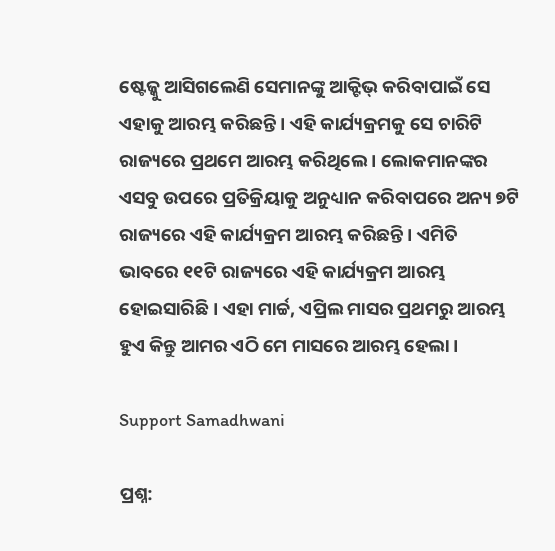ଷ୍ଟେଜ୍କୁ ଆସିଗଲେଣି ସେମାନଙ୍କୁ ଆକ୍ଟିଭ୍ କରିବାପାଇଁ ସେ ଏହାକୁ ଆରମ୍ଭ କରିଛନ୍ତି । ଏହି କାର୍ଯ୍ୟକ୍ରମକୁ ସେ ଚାରିଟି ରାଜ୍ୟରେ ପ୍ରଥମେ ଆରମ୍ଭ କରିଥିଲେ । ଲୋକମାନଙ୍କର ଏସବୁ ଉପରେ ପ୍ରତିକ୍ରିୟାକୁ ଅନୁଧ୍ୟାନ କରିବାପରେ ଅନ୍ୟ ୭ଟି ରାଜ୍ୟରେ ଏହି କାର୍ଯ୍ୟକ୍ରମ ଆରମ୍ଭ କରିଛନ୍ତି । ଏମିତି ଭାବରେ ୧୧ଟି ରାଜ୍ୟରେ ଏହି କାର୍ଯ୍ୟକ୍ରମ ଆରମ୍ଭ ହୋଇସାରିଛି । ଏହା ମାର୍ଚ୍ଚ, ଏପ୍ରିଲ ମାସର ପ୍ରଥମରୁ ଆରମ୍ଭ ହୁଏ କିନ୍ତୁ ଆମର ଏଠି ମେ ମାସରେ ଆରମ୍ଭ ହେଲା ।

Support Samadhwani

ପ୍ରଶ୍ନ: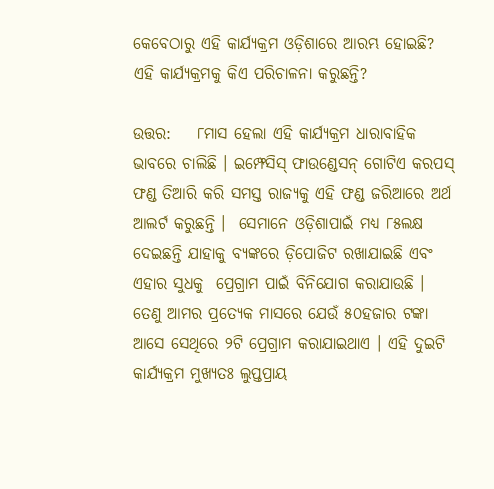କେବେଠାରୁ ଏହି କାର୍ଯ୍ୟକ୍ରମ ଓଡ଼ିଶାରେ ଆରମ୍ଭ ହୋଇଛି? ଏହି କାର୍ଯ୍ୟକ୍ରମକୁ କିଏ ପରିଚାଳନା କରୁଛନ୍ତି?

ଉତ୍ତର:    ୮ମାସ ହେଲା ଏହି କାର୍ଯ୍ୟକ୍ରମ ଧାରାବାହିକ ଭାବରେ ଚାଲିଛି । ଇମ୍ଫେସିସ୍ ଫାଉଣ୍ଡେସନ୍ ଗୋଟିଏ କରପସ୍ ଫଣ୍ଡ ତିଆରି କରି ସମସ୍ତ ରାଜ୍ୟକୁ ଏହି ଫଣ୍ଡ ଜରିଆରେ ଅର୍ଥ ଆଲର୍ଟ କରୁଛନ୍ତି ।  ସେମାନେ ଓଡ଼ିଶାପାଇଁ ମଧ୍ୟ ୮୫ଲକ୍ଷ ଦେଇଛନ୍ତି ଯାହାକୁ ବ୍ୟଙ୍କରେ ଡ଼ିପୋଜିଟ ରଖାଯାଇଛି ଏବଂ ଏହାର ସୁଧକୁ  ପ୍ରେଗ୍ରାମ ପାଇଁ ବିନିଯୋଗ କରାଯାଉଛି । ତେଣୁ ଆମର ପ୍ରତ୍ୟେକ ମାସରେ ଯେଉଁ ୫୦ହଜାର ଟଙ୍କା ଆସେ ସେଥିରେ ୨ଟି ପ୍ରେଗ୍ରାମ କରାଯାଇଥାଏ । ଏହି ଦୁଇଟି କାର୍ଯ୍ୟକ୍ରମ ମୁଖ୍ୟତଃ ଲୁପ୍ତପ୍ରାୟ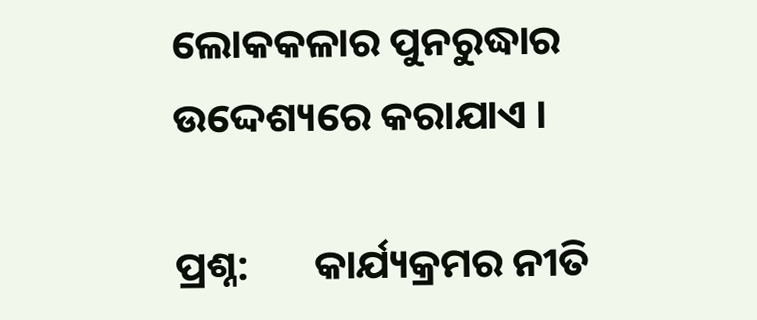ଲୋକକଳାର ପୁନରୁଦ୍ଧାର ଉଦ୍ଦେଶ୍ୟରେ କରାଯାଏ ।

ପ୍ରଶ୍ନ:       କାର୍ଯ୍ୟକ୍ରମର ନୀତି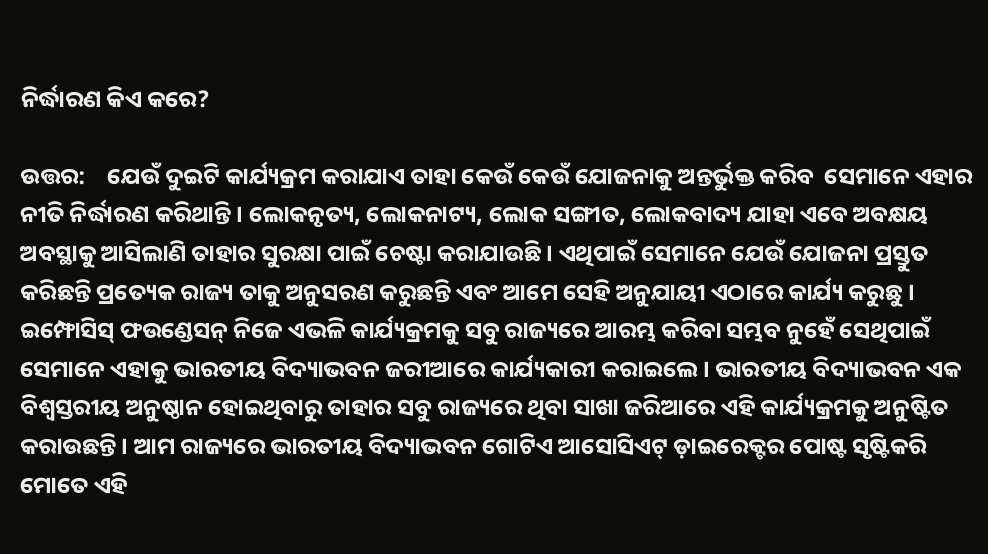ନିର୍ଦ୍ଧାରଣ କିଏ କରେ?

ଉତ୍ତର:    ଯେଉଁ ଦୁଇଟି କାର୍ଯ୍ୟକ୍ରମ କରାଯାଏ ତାହା କେଉଁ କେଉଁ ଯୋଜନାକୁ ଅନ୍ତର୍ଭୁକ୍ତ କରିବ  ସେମାନେ ଏହାର ନୀତି ନିର୍ଦ୍ଧାରଣ କରିଥାନ୍ତି । ଲୋକନୃତ୍ୟ, ଲୋକନାଟ୍ୟ, ଲୋକ ସଙ୍ଗୀତ, ଲୋକବାଦ୍ୟ ଯାହା ଏବେ ଅବକ୍ଷୟ ଅବସ୍ଥାକୁ ଆସିଲାଣି ତାହାର ସୁରକ୍ଷା ପାଇଁ ଚେଷ୍ଟା କରାଯାଉଛି । ଏଥିପାଇଁ ସେମାନେ ଯେଉଁ ଯୋଜନା ପ୍ରସ୍ତୁତ କରିଛନ୍ତି ପ୍ରତ୍ୟେକ ରାଜ୍ୟ ତାକୁ ଅନୁସରଣ କରୁଛନ୍ତି ଏବଂ ଆମେ ସେହି ଅନୁଯାୟୀ ଏଠାରେ କାର୍ଯ୍ୟ କରୁଛୁ । ଇମ୍ଫୋସିସ୍ ଫଉଣ୍ଡେସନ୍ ନିଜେ ଏଭଳି କାର୍ଯ୍ୟକ୍ରମକୁ ସବୁ ରାଜ୍ୟରେ ଆରମ୍ଭ କରିବା ସମ୍ଭବ ନୁହେଁ ସେଥିପାଇଁ ସେମାନେ ଏହାକୁ ଭାରତୀୟ ବିଦ୍ୟାଭବନ ଜରୀଆରେ କାର୍ଯ୍ୟକାରୀ କରାଇଲେ । ଭାରତୀୟ ବିଦ୍ୟାଭବନ ଏକ ବିଶ୍ୱସ୍ତରୀୟ ଅନୁଷ୍ଠାନ ହୋଇଥିବାରୁ ତାହାର ସବୁ ରାଜ୍ୟରେ ଥିବା ସାଖା ଜରିଆରେ ଏହି କାର୍ଯ୍ୟକ୍ରମକୁ ଅନୁଷ୍ଟିତ କରାଉଛନ୍ତି । ଆମ ରାଜ୍ୟରେ ଭାରତୀୟ ବିଦ୍ୟାଭବନ ଗୋଟିଏ ଆସୋସିଏଟ୍ ଡ଼ାଇରେକ୍ଟର ପୋଷ୍ଟ ସୃଷ୍ଟିକରି ମୋତେ ଏହି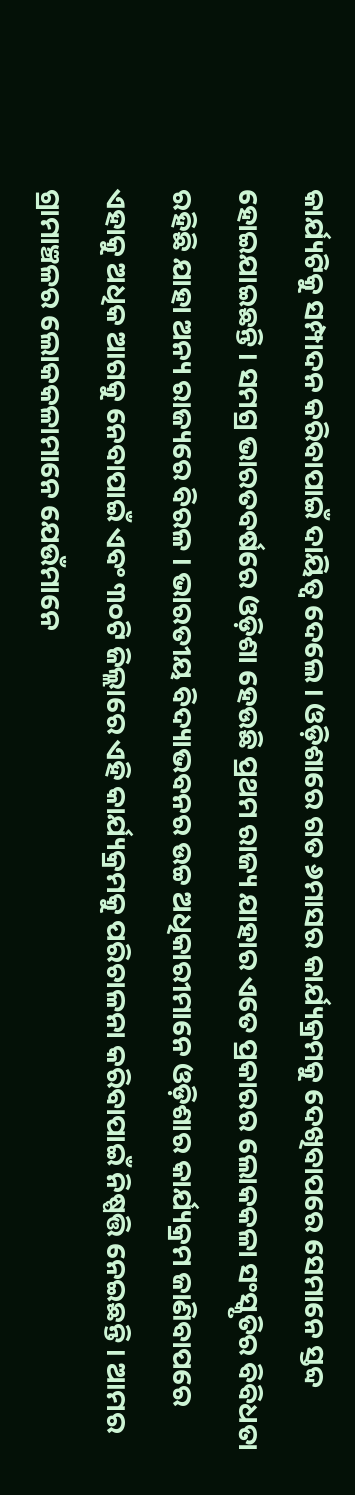କାର୍ଯ୍ୟଟିକୁ ସମ୍ପାଦନ କରିବାପାଇଁ ଦାୟିତ୍ୱ ଦେଲେ । ଓଡ଼ିଶାରେ ଗତ ୬ମାସର କାର୍ଯ୍ୟକ୍ରମକୁ ଦେଖିବାପରେ ସେମାନେ ସ୍ତବ୍ଦ ହୋଇଯାଇଛନ୍ତି । ସମଗ୍ର ଭାରତବର୍ଷରେ ଓଡ଼ିଶା ହେଉଛି ପ୍ରଥମ ରାଜ୍ୟ ଯାହାର ଏତେ ପ୍ରକାରର ଲୋକକଳା ସଂସ୍କୃତିର ବିବିଧତା ରହିଛି ଯାହା ଅନ୍ୟ ରାଜ୍ୟରେ ବିରଳ । ଭାରତୀୟ ବିଦ୍ୟାଭବନର ଉଚ୍ଚ ଅଧିକାରୀମାନେ ଓଡ଼ିଶାର କାର୍ଯ୍ୟକ୍ରମ ଜାଣିବାପରେ ଏହାକୁ ଅଧିକ ଆଗକୁ ନେବାପାଇଁ ଏବଂ ୩୦ଟି ଜିଲ୍ଲାରେ ଏହି କାର୍ଯ୍ୟକ୍ରମକୁ ପରିଚାଳନା କରିବାପାଇଁ ନିଷ୍ପତ୍ତି ନେଇଛନ୍ତି । ଆମର ଗ୍ରାମାଞ୍ଚଳର ଲୋକକଳାମାନେ ଯେଉଁମାନେ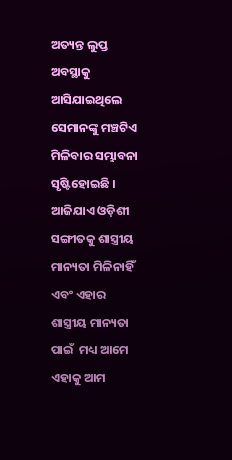ଅତ୍ୟନ୍ତ ଲୁପ୍ତ ଅବସ୍ଥାକୁ ଆସିଯାଇଥିଲେ ସେମାନଙ୍କୁ ମଞ୍ଚଟିଏ ମିଳିବାର ସମ୍ଭାବନା ସୃଷ୍ଟିହୋଇଛି । ଆଜିଯାଏ ଓଡ଼ିଶୀ ସଙ୍ଗୀତକୁ ଶାସ୍ତ୍ରୀୟ ମାନ୍ୟତା ମିଳିନାହିଁ ଏବଂ ଏହାର ଶାସ୍ତ୍ରୀୟ ମାନ୍ୟତା ପାଇଁ  ମଧ୍ୟ ଆମେ ଏହାକୁ ଆମ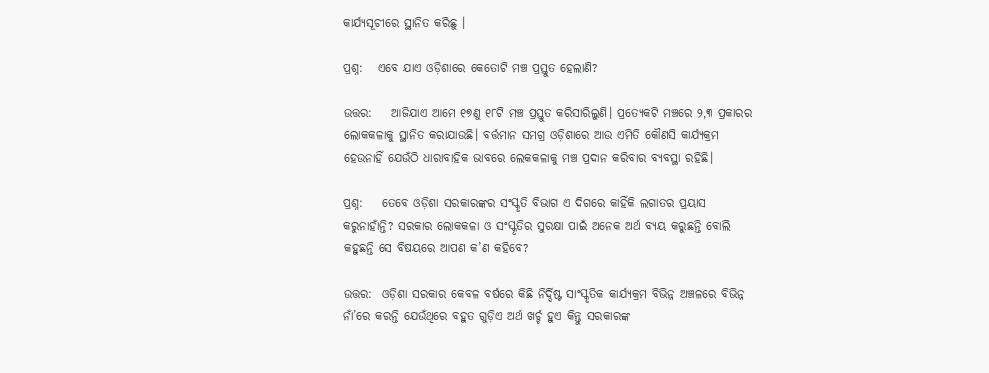କାର୍ଯ୍ୟସୂଚୀରେ ସ୍ଥାନିତ କରିଛୁ ।

ପ୍ରଶ୍ନ:   ଏବେ ଯାଏ ଓଡ଼ିଶାରେ କେତୋଟି ମଞ୍ଚ ପ୍ରସ୍ତୁତ ହେଲାଣି?

ଉତ୍ତର:    ଆଜିଯାଏ ଆମେ ୧୭ଣୁ ୧୮ଟି ମଞ୍ଚ ପ୍ରସ୍ତୁତ କରିସାରିଲୁଣି। ପ୍ରତ୍ୟେକଟି ମଞ୍ଚରେ ୨,୩ ପ୍ରକାରର ଲୋକକଳାକୁ ସ୍ଥାନିତ କରାଯାଉଛି। ବର୍ତ୍ତମାନ ସମଗ୍ର ଓଡ଼ିଶାରେ ଆଉ ଏମିତି କୌଣସି କାର୍ଯ୍ୟକ୍ରମ ହେଉନାହିଁ ଯେଉଁଠି ଧାରାବାହିକ ଭାବରେ ଲେକକଳାକୁ ମଞ୍ଚ ପ୍ରଦାନ କରିବାର ବ୍ୟବସ୍ଥା ରହିଛି।

ପ୍ରଶ୍ନ:    ତେବେ ଓଡ଼ିଶା ସରକାରଙ୍କର ସଂସ୍କୃତି ବିଭାଗ ଏ ଦିଗରେ କାହିଁକି ଲଗାତର ପ୍ରୟାସ କରୁନାହାଁନ୍ତି? ସରକାର ଲୋକକଳା ଓ ସଂସ୍କୃତିର ସୁରକ୍ଷା ପାଇଁ ଅନେକ ଅର୍ଥ ବ୍ୟୟ କରୁଛନ୍ତି ବୋଲି କହୁଛନ୍ତି ସେ ବିଷୟରେ ଆପଣ କ’ଣ କହିବେ?

ଉତ୍ତର:  ଓଡ଼ିଶା ସରକାର କେବଳ ବର୍ଷରେ କିଛି ନିର୍ଦ୍ଦିଷ୍ଟ ସାଂସ୍କୃତିକ କାର୍ଯ୍ୟକ୍ରମ ବିଭିନ୍ନ ଅଞ୍ଚଳରେ ବିଭିନ୍ନ ନାଁ’ରେ କରନ୍ତି ଯେଉଁଥିରେ ବହୁତ ଗୁଡ଼ିଏ ଅର୍ଥ ଖର୍ଚ୍ଚ ହୁଏ କିନ୍ତୁ ସରକାରଙ୍କ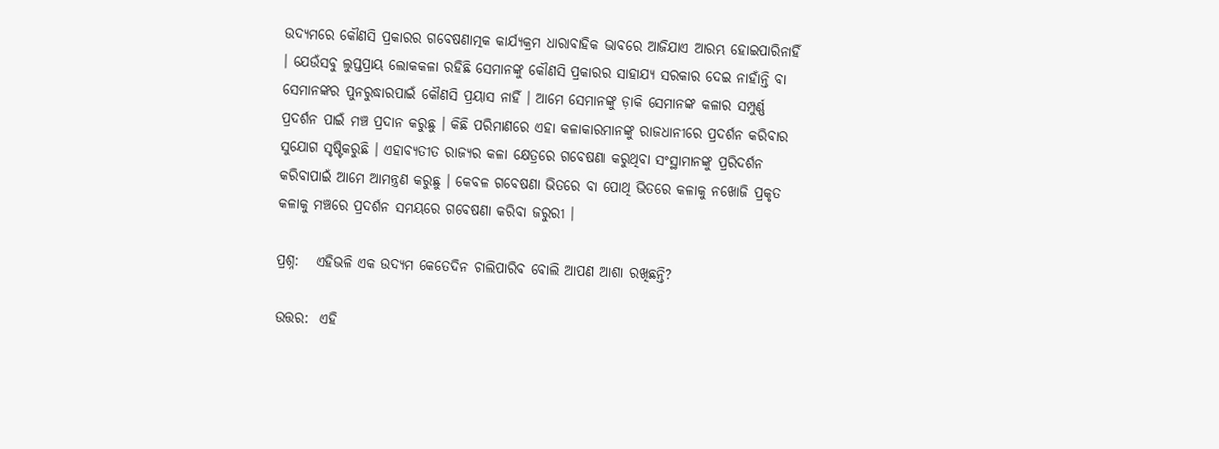ଉଦ୍ୟମରେ କୌଣସି ପ୍ରକାରର ଗବେଷଣାତ୍ମକ କାର୍ଯ୍ୟକ୍ରମ ଧାରାବାହିକ ଭାବରେ ଆଜିଯାଏ ଆରମ୍ଭ ହୋଇପାରିନାହିଁ । ଯେଉଁସବୁ ଲୁପ୍ତପ୍ରାୟ ଲୋକକଳା ରହିଛି ସେମାନଙ୍କୁ କୌଣସି ପ୍ରକାରର ସାହାଯ୍ୟ ସରକାର ଦେଇ ନାହାଁନ୍ତି ବା ସେମାନଙ୍କର ପୁନରୁଦ୍ଧାରପାଇଁ କୌଣସି ପ୍ରୟାସ ନାହିଁ । ଆମେ ସେମାନଙ୍କୁ ଡ଼ାକି ସେମାନଙ୍କ କଳାର ସମ୍ପୁର୍ଣ୍ଣ ପ୍ରଦର୍ଶନ ପାଇଁ ମଞ୍ଚ ପ୍ରଦାନ କରୁଛୁ । କିଛି ପରିମାଣରେ ଏହା କଳାକାରମାନଙ୍କୁ ରାଜଧାନୀରେ ପ୍ରଦର୍ଶନ କରିବାର ସୁଯୋଗ ସୃଷ୍ଟିକରୁଛି । ଏହାବ୍ୟତୀତ ରାଜ୍ୟର କଳା କ୍ଷେତ୍ରରେ ଗବେଷଣା କରୁଥିବା ସଂସ୍ଥାମାନଙ୍କୁ ପ୍ରରିଦର୍ଶନ କରିବାପାଇଁ ଆମେ ଆମନ୍ତ୍ରଣ କରୁଛୁ । କେବଳ ଗବେଷଣା ଭିତରେ ବା ପୋଥି ଭିତରେ କଳାକୁ ନଖୋଜି ପ୍ରକୃତ କଳାକୁ ମଞ୍ଚରେ ପ୍ରଦର୍ଶନ ସମୟରେ ଗବେଷଣା କରିବା ଜରୁରୀ ।

ପ୍ରଶ୍ନ:   ଏହିଭଳି ଏକ ଉଦ୍ୟମ କେତେଦିନ ଚାଲିପାରିବ ବୋଲି ଆପଣ ଆଶା ରଖିଛନ୍ତି?

ଉତ୍ତର:  ଏହି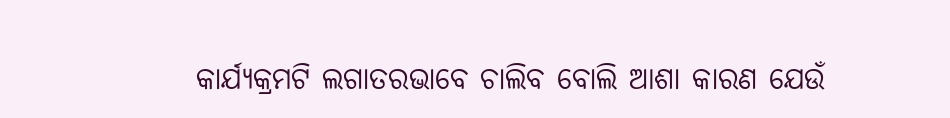କାର୍ଯ୍ୟକ୍ରମଟି ଲଗାତରଭାବେ ଚାଲିବ ବୋଲି ଆଶା କାରଣ ଯେଉଁ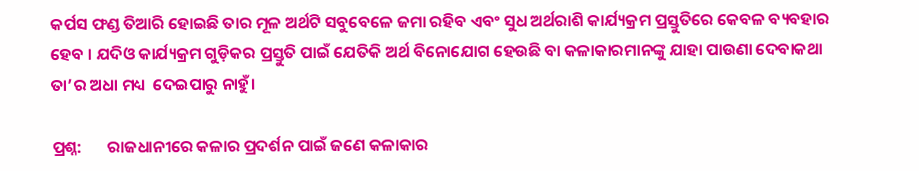କର୍ପସ ଫଣ୍ଡ ତିଆରି ହୋଇଛି ତାର ମୂଳ ଅର୍ଥଟି ସବୁବେଳେ ଜମା ରହିବ ଏବଂ ସୁଧ ଅର୍ଥରାଶି କାର୍ଯ୍ୟକ୍ରମ ପ୍ରସ୍ତୁତିରେ କେବଳ ବ୍ୟବହାର ହେବ । ଯଦିଓ କାର୍ଯ୍ୟକ୍ରମ ଗୁଡ଼ିକର ପ୍ରସ୍ତୁତି ପାଇଁ ଯେତିକି ଅର୍ଥ ବିନୋଯୋଗ ହେଉଛି ବା କଳାକାରମାନଙ୍କୁ ଯାହା ପାଉଣା ଦେବାକଥା ତା’ର ଅଧା ମଧ୍ୟ  ଦେଇପାରୁ ନାହୁଁ।

ପ୍ରଶ୍ନ:       ରାଜଧାନୀରେ କଳାର ପ୍ରଦର୍ଶନ ପାଇଁ ଜଣେ କଳାକାର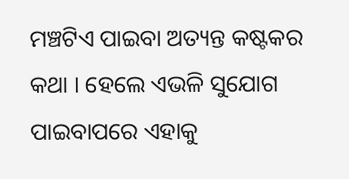ମଞ୍ଚଟିଏ ପାଇବା ଅତ୍ୟନ୍ତ କଷ୍ଟକର କଥା । ହେଲେ ଏଭଳି ସୁଯୋଗ ପାଇବାପରେ ଏହାକୁ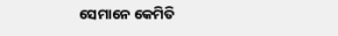ସେମାନେ କେମିତି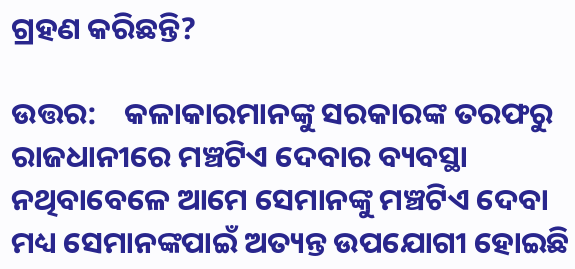ଗ୍ରହଣ କରିଛନ୍ତି?

ଉତ୍ତର:    କଳାକାରମାନଙ୍କୁ ସରକାରଙ୍କ ତରଫରୁ ରାଜଧାନୀରେ ମଞ୍ଚଟିଏ ଦେବାର ବ୍ୟବସ୍ଥା ନଥିବାବେଳେ ଆମେ ସେମାନଙ୍କୁ ମଞ୍ଚଟିଏ ଦେବା ମଧ୍ୟ ସେମାନଙ୍କପାଇଁ ଅତ୍ୟନ୍ତ ଉପଯୋଗୀ ହୋଇଛି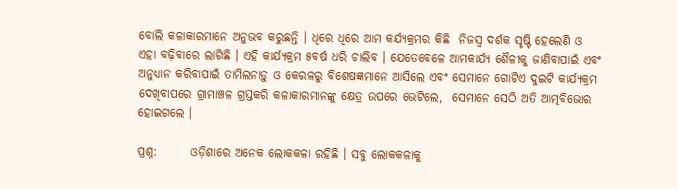ବୋଲି କଳାକାରମାନେ ଅନୁଭବ କରୁଛନ୍ତି । ଧିରେ ଧିରେ ଆମ କର୍ଯ୍ୟକ୍ରମର କିଛି  ନିଜସ୍ୱ ଦର୍ଶକ ସୃଷ୍ଟି ହେଲେଣି ଓ ଏହା ବଢ଼ିବାରେ ଲାଗିଛି । ଏହି କାର୍ଯ୍ୟକ୍ରମ ୫ବର୍ଷ ଧରି ଚାଲିବ । ଯେତେବେଳେ ଆମକାର୍ଯ୍ୟ ଶୈଳୀକୁ ଜାଣିବାପାଇଁ ଏବଂ ଅନୁଧ୍ୟାନ କରିବାପାଇଁ ତାମିଲନାଡ଼ୁ ଓ କେରଳରୁ ବିଶେଷଜ୍ଞମାନେ ଆସିଲେ ଏବଂ ସେମାନେ ଗୋଟିଏ ଦୁଇଟି କାର୍ଯ୍ୟକ୍ରମ ଦେଖିବାପରେ ଗ୍ରାମାଞ୍ଚଳ ଗ୍ରସ୍ତକରି କଳାକାରମାନଙ୍କୁ କ୍ଷେତ୍ର ଉପରେ ଭେଟିଲେ,  ସେମାନେ ସେଠି ଅତି ଆତ୍ମବିଭୋର ହୋଇଗଲେ ।

ପ୍ରଶ୍ନ:       ଓଡ଼ିଶାରେ ଅନେକ ଲୋକକଳା ରହିଛି । ସବୁ ଲୋକକଳାକୁ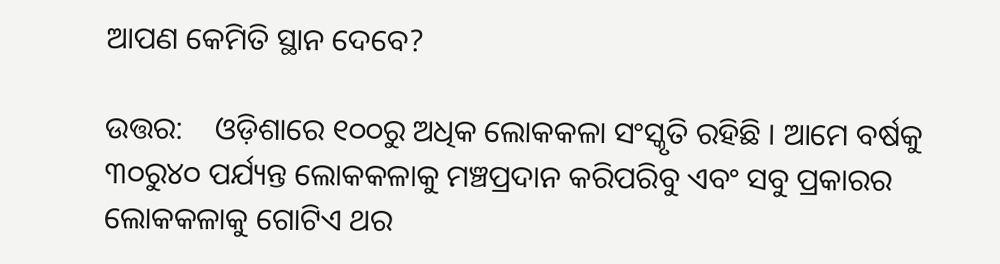ଆପଣ କେମିତି ସ୍ଥାନ ଦେବେ?

ଉତ୍ତର:    ଓଡ଼ିଶାରେ ୧୦୦ରୁ ଅଧିକ ଲୋକକଳା ସଂସ୍କୃତି ରହିଛି । ଆମେ ବର୍ଷକୁ ୩୦ରୁ୪୦ ପର୍ଯ୍ୟନ୍ତ ଲୋକକଳାକୁ ମଞ୍ଚପ୍ରଦାନ କରିପରିବୁ ଏବଂ ସବୁ ପ୍ରକାରର ଲୋକକଳାକୁ ଗୋଟିଏ ଥର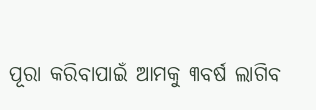ପୂରା କରିବାପାଇଁ ଆମକୁ ୩ବର୍ଷ ଲାଗିବ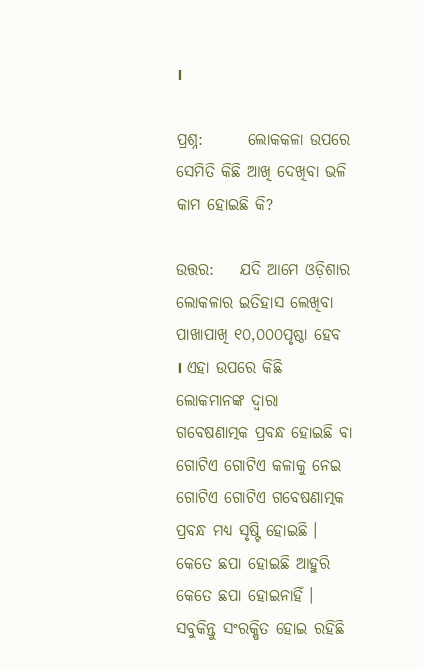।

ପ୍ରଶ୍ନ:       ଲୋକକଳା ଉପରେ ସେମିତି କିଛି ଆଖି ଦେଖିବା ଭଳି କାମ ହୋଇଛି କି?

ଉତ୍ତର:    ଯଦି ଆମେ ଓଡ଼ିଶାର ଲୋକଳାର ଇତିହାସ ଲେଖିବା ପାଖାପାଖି ୧୦,୦୦୦ପୃଷ୍ଠା ହେବ । ଏହା ଉପରେ କିଛି ଲୋକମାନଙ୍କ ଦ୍ୱାରା ଗବେଷଣାତ୍ମକ ପ୍ରବନ୍ଧ ହୋଇଛି ବା ଗୋଟିଏ ଗୋଟିଏ କଳାକୁ ନେଇ ଗୋଟିଏ ଗୋଟିଏ ଗବେଷଣାତ୍ମକ ପ୍ରବନ୍ଧ ମଧ୍ୟ ସୃଷ୍ଟି ହୋଇଛି । କେତେ ଛପା ହୋଇଛି ଆହୁରି କେତେ ଛପା ହୋଇନାହିଁ । ସବୁକିନ୍ତୁ ସଂରକ୍ଷିତ ହୋଇ ରହିଛି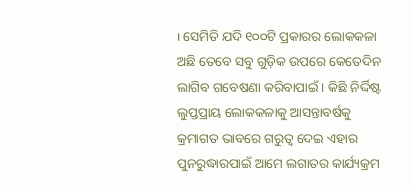। ସେମିତି ଯଦି ୧୦୦ଟି ପ୍ରକାରର ଲୋକକଳା ଅଛି ତେବେ ସବୁ ଗୁଡ଼ିକ ଉପରେ କେତେଦିନ ଲାଗିବ ଗବେଷଣା କରିବାପାଇଁ । କିଛି ନିର୍ଦ୍ଦିଷ୍ଟ ଲୁପ୍ତପ୍ରାୟ ଲୋକକଳାକୁ ଆସନ୍ତାବର୍ଷକୁ କ୍ରମାଗତ ଭାବରେ ଗରୁତ୍ୱ ଦେଇ ଏହାର ପୁନରୁଦ୍ଧାରପାଇଁ ଆମେ ଲଗାତର କାର୍ଯ୍ୟକ୍ରମ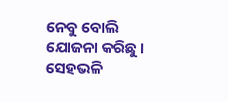ନେବୁ ବୋଲି ଯୋଜନା କରିଛୁ । ସେହଭଳି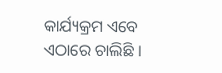କାର୍ଯ୍ୟକ୍ରମ ଏବେ ଏଠାରେ ଚାଲିଛି ।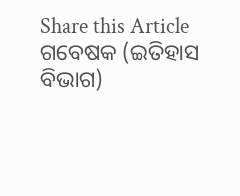Share this Article
ଗବେଷକ (ଇତିହାସ ବିଭାଗ)